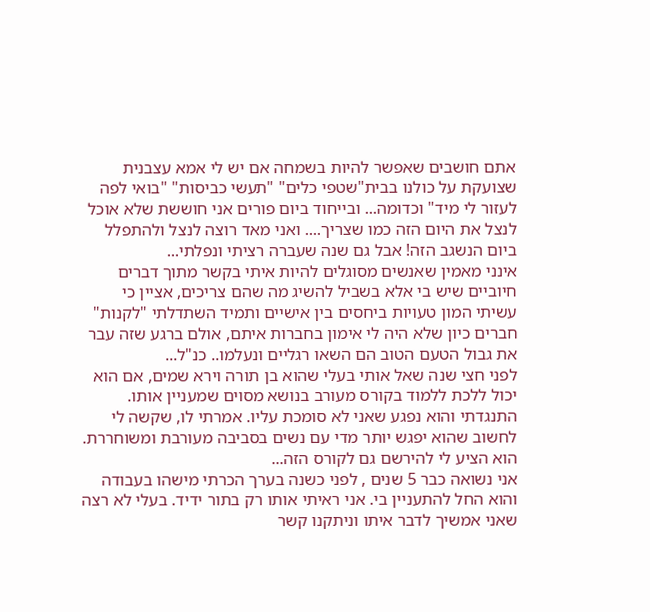אתם חושבים שאפשר להיות בשמחה אם יש לי אמא עצבנית שצועקת על כולנו בבית"שטפי כלים" "תעשי כביסות" "בואי לפה לעזור לי מיד" וכדומה... ובייחוד ביום פורים אני חוששת שלא אוכל לנצל את היום הזה כמו שצריך.... ואני מאד רוצה לנצל ולהתפלל ביום הנשגב הזה! אבל גם שנה שעברה רציתי ונפלתי...
אינני מאמין שאנשים מסוגלים להיות איתי בקשר מתוך דברים חיוביים שיש בי אלא בשביל להשיג מה שהם צריכים, אציין כי עשיתי המון טעויות ביחסים בין אישיים ותמיד השתדלתי "לקנות" חברים כיון שלא היה לי אימון בחברות איתם, אולם ברגע שזה עבר את גבול הטעם הטוב הם השאו רגליים ונעלמו.. כנ"ל...
לפני חצי שנה שאל אותי בעלי שהוא בן תורה וירא שמים, אם הוא יכול ללכת ללמוד בקורס מעורב בנושא מסוים שמעניין אותו. התנגדתי והוא נפגע שאני לא סומכת עליו. אמרתי לו, שקשה לי לחשוב שהוא יפגש יותר מדי עם נשים בסביבה מעורבת ומשוחררת. הוא הציע לי להירשם גם לקורס הזה...
אני נשואה כבר 5 שנים , לפני כשנה בערך הכרתי מישהו בעבודה והוא החל להתעניין בי. אני ראיתי אותו רק בתור ידיד. בעלי לא רצה שאני אמשיך לדבר איתו וניתקנו קשר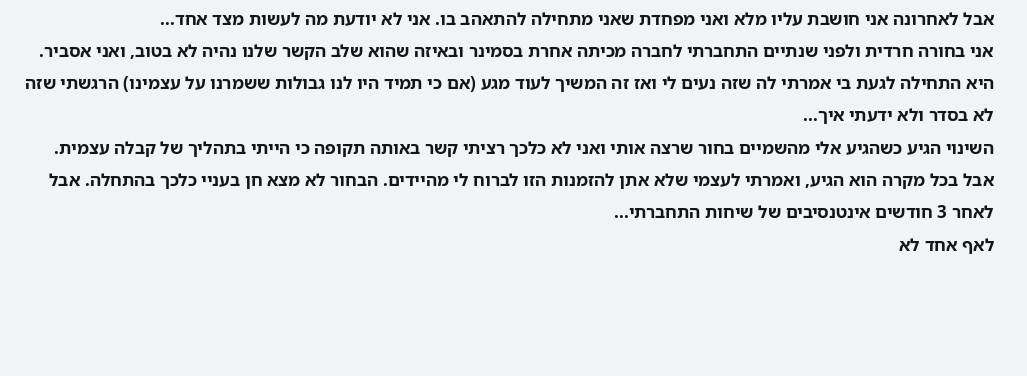אבל לאחרונה אני חושבת עליו מלא ואני מפחדת שאני מתחילה להתאהב בו. אני לא יודעת מה לעשות מצד אחד...
אני בחורה חרדית ולפני שנתיים התחברתי לחברה מכיתה אחרת בסמינר ובאיזה שהוא שלב הקשר שלנו נהיה לא בטוב, ואני אסביר. היא התחילה לגעת בי אמרתי לה שזה נעים לי ואז זה המשיך לעוד מגע (אם כי תמיד היו לנו גבולות ששמרנו על עצמינו) הרגשתי שזה לא בסדר ולא ידעתי איך...
השינוי הגיע כשהגיע אלי מהשמיים בחור שרצה אותי ואני לא כלכך רציתי קשר באותה תקופה כי הייתי בתהליך של קבלה עצמית. אבל בכל מקרה הוא הגיע, ואמרתי לעצמי שלא אתן להזמנות הזו לברוח לי מהיידים. הבחור לא מצא חן בעניי כלכך בהתחלה. אבל לאחר 3 חודשים אינטנסיבים של שיחות התחברתי...
לאף אחד לא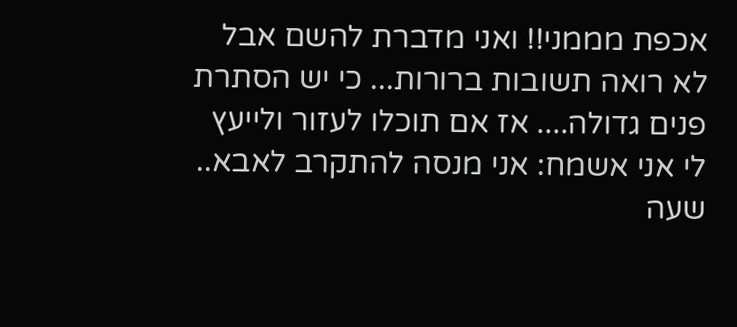אכפת מממני!! ואני מדברת להשם אבל לא רואה תשובות ברורות... כי יש הסתרת פנים גדולה.... אז אם תוכלו לעזור ולייעץ לי אני אשמח: אני מנסה להתקרב לאבא.. שעה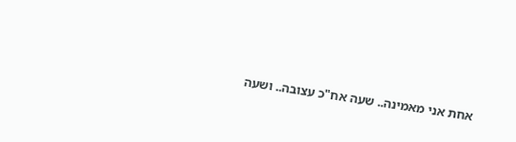אחת אני מאמינה.. שעה אח"כ עצובה.. ושעה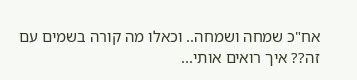אח"כ שמחה ושמחה.. וכאלו מה קורה בשמים עם זה?? איך רואים אותי...